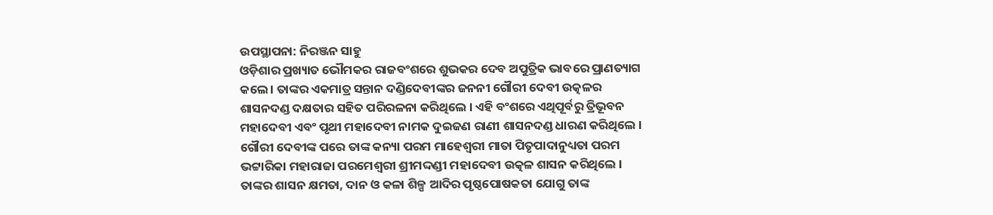ଉପସ୍ଥାପନା: ନିରଞ୍ଜନ ସାହୁ
ଓଡ଼ିଶାର ପ୍ରଖ୍ୟାତ ଭୌମକର ରାଜବଂଶରେ ଶୁଭକର ଦେବ ଅପୁତ୍ରିକ ଭାବରେ ପ୍ରାଣତ୍ୟାଗ କଲେ । ତାଙ୍କର ଏକମାତ୍ର ସନ୍ତାନ ଦଣ୍ଡିଦେବୀଙ୍କର ଜନନୀ ଗୌରୀ ଦେବୀ ଉତ୍କଳର ଶାସନଦଣ୍ଡ ଦକ୍ଷତାର ସହିତ ପରିରଳନା କରିଥିଲେ । ଏହି ବଂଶରେ ଏଥିପୂର୍ବରୁ ତ୍ରିଭୂବନ ମହାଦେବୀ ଏବଂ ପୃଥୀ ମହାଦେବୀ ନାମକ ଦୁଇଜଣ ରାଣୀ ଶାସନଦଣ୍ଡ ଧାରଣ କରିଥିଲେ । ଗୌରୀ ଦେବୀଙ୍କ ପରେ ତାଙ୍କ କନ୍ୟା ପରମ ମାହେଶ୍ବରୀ ମାତା ପିତୃପାଦାନୁଧ୍ୟତା ପରମ ଭଟ୍ଟାରିକା ମହାରାଜା ପରମେଶ୍ବରୀ ଶ୍ରୀମଦ୍ଦଣ୍ଡୀ ମହାଦେବୀ ଉତ୍କଳ ଶାସନ କରିଥିଲେ । ତାଙ୍କର ଶାସନ କ୍ଷମତା, ଦାନ ଓ କଳା ଶିଳ୍ପ ଆଦିର ପୃଷ୍ଠପୋଷକତା ଯୋଗୁ ତାଙ୍କ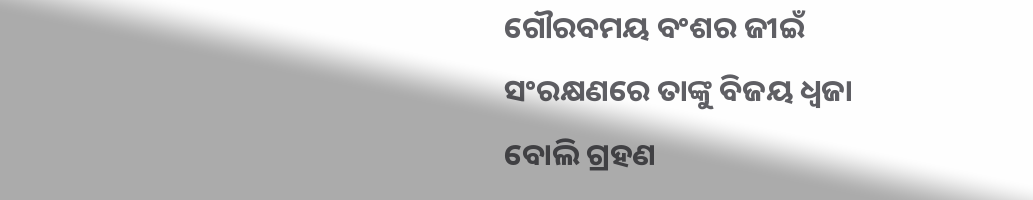ଗୌରବମୟ ବଂଶର ଜୀଇଁ ସଂରକ୍ଷଣରେ ତାଙ୍କୁ ବିଜୟ ଧ୍ୱଜା ବୋଲି ଗ୍ରହଣ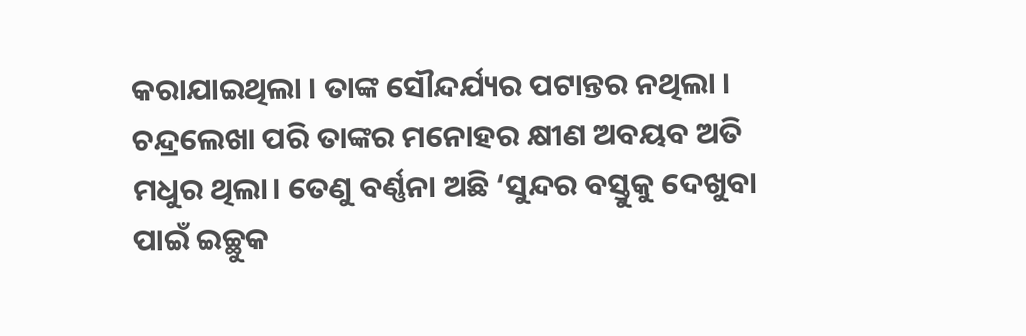କରାଯାଇଥିଲା । ତାଙ୍କ ସୌନ୍ଦର୍ଯ୍ୟର ପଟାନ୍ତର ନଥିଲା । ଚନ୍ଦ୍ରଲେଖା ପରି ତାଙ୍କର ମନୋହର କ୍ଷୀଣ ଅବୟବ ଅତି ମଧୁର ଥିଲା। ତେଣୁ ବର୍ଣ୍ଣନା ଅଛି ‘ସୁନ୍ଦର ବସ୍ତୁକୁ ଦେଖୁବା ପାଇଁ ଇଚ୍ଛୁକ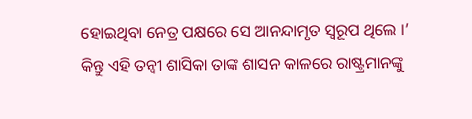ହୋଇଥିବା ନେତ୍ର ପକ୍ଷରେ ସେ ଆନନ୍ଦାମୃତ ସ୍ବରୂପ ଥିଲେ ।’
କିନ୍ତୁ ଏହି ତନ୍ଵୀ ଶାସିକା ତାଙ୍କ ଶାସନ କାଳରେ ରାଷ୍ଟ୍ରମାନଙ୍କୁ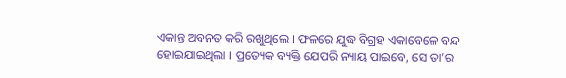ଏକାନ୍ତ ଅବନତ କରି ରଖୁଥିଲେ । ଫଳରେ ଯୁଦ୍ଧ ବିଗ୍ରହ ଏକାବେଳେ ବନ୍ଦ ହୋଇଯାଇଥିଲା । ପ୍ରତ୍ୟେକ ବ୍ୟକ୍ତି ଯେପରି ନ୍ୟାୟ ପାଇବେ, ସେ ତା’ର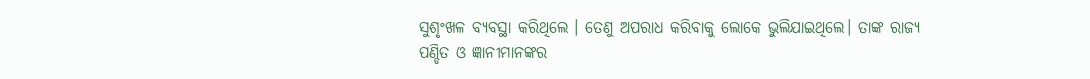ସୁଶୃଂଖଳ ବ୍ୟବସ୍ଥା କରିଥିଲେ । ତେଣୁ ଅପରାଧ କରିବାକୁ ଲୋକେ ଭୁଲିଯାଇଥିଲେ। ତାଙ୍କ ରାଜ୍ୟ ପଣ୍ଡିତ ଓ ଜ୍ଞାନୀମାନଙ୍କର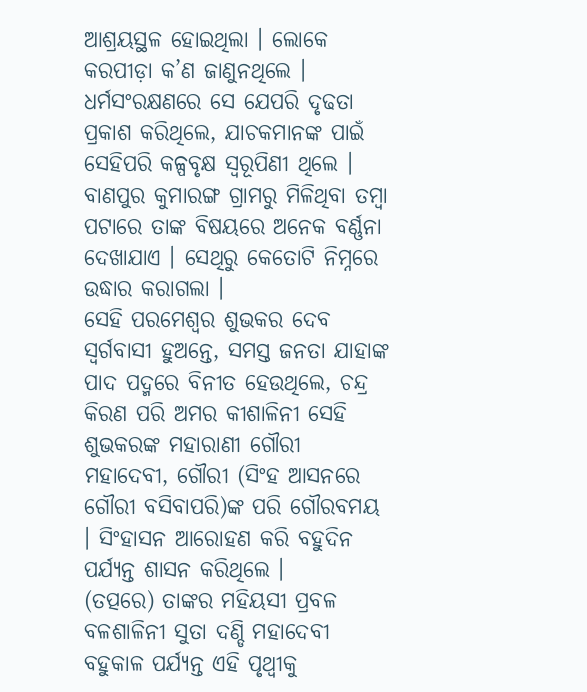ଆଶ୍ରୟସ୍ଥଳ ହୋଇଥିଲା । ଲୋକେ କରପୀଡ଼ା କ’ଣ ଜାଣୁନଥିଲେ । ଧର୍ମସଂରକ୍ଷଣରେ ସେ ଯେପରି ଦୃଢତା ପ୍ରକାଶ କରିଥିଲେ, ଯାଚକମାନଙ୍କ ପାଇଁ ସେହିପରି କଳ୍ପବୃକ୍ଷ ସ୍ବରୂପିଣୀ ଥିଲେ ।
ବାଣପୁର କୁମାରଙ୍ଗ ଗ୍ରାମରୁ ମିଳିଥିବା ତମ୍ବା ପଟାରେ ତାଙ୍କ ବିଷୟରେ ଅନେକ ବର୍ଣ୍ଣନା ଦେଖାଯାଏ । ସେଥିରୁ କେତୋଟି ନିମ୍ନରେ ଉଦ୍ଧାର କରାଗଲା ।
ସେହି ପରମେଶ୍ଵର ଶୁଭକର ଦେବ ସ୍ବର୍ଗବାସୀ ହୁଅନ୍ତେ, ସମସ୍ତ ଜନତା ଯାହାଙ୍କ ପାଦ ପଦ୍ମରେ ବିନୀତ ହେଉଥିଲେ, ଚନ୍ଦ୍ର କିରଣ ପରି ଅମର କୀଶାଳିନୀ ସେହି ଶୁଭକରଙ୍କ ମହାରାଣୀ ଗୌରୀ ମହାଦେବୀ, ଗୌରୀ (ସିଂହ ଆସନରେ ଗୌରୀ ବସିବାପରି)ଙ୍କ ପରି ଗୌରବମୟ । ସିଂହାସନ ଆରୋହଣ କରି ବହୁଦିନ ପର୍ଯ୍ୟନ୍ତ ଶାସନ କରିଥିଲେ ।
(ତତ୍ପରେ) ତାଙ୍କର ମହିୟସୀ ପ୍ରବଳ ବଳଶାଳିନୀ ସୁତା ଦଣ୍ଡି ମହାଦେବୀ ବହୁକାଳ ପର୍ଯ୍ୟନ୍ତ ଏହି ପୃଥ୍ଵୀକୁ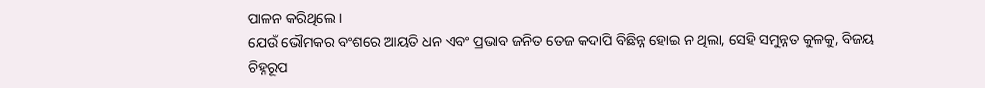ପାଳନ କରିଥିଲେ ।
ଯେଉଁ ଭୌମକର ବଂଶରେ ଆୟତି ଧନ ଏବଂ ପ୍ରଭାବ ଜନିତ ତେଜ କଦାପି ବିଛିନ୍ନ ହୋଇ ନ ଥିଲା, ସେହି ସମୁନ୍ନତ କୁଳକୁ, ବିଜୟ ଚିହ୍ନରୂପ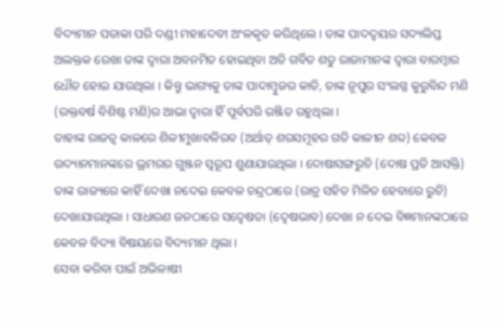ବିଦ୍ୟମାନ ପତାକା ପରି ଦଣ୍ଡୀ ମହାଦେବୀ ଅଂଳକୃତ କରିଥିଲେ । ତାଙ୍କ ପାଦଦ୍ୱୟର ସଦ୍ୟଲିପ୍ତ ଅଲକ୍ତକ ରେଖା ତାଙ୍କ ଦ୍ବାରା ଅବନମିତ ହୋଇଥିବା ଅତି ଗର୍ବିତ ଶତୁ ରାଜାମାନଙ୍କ ଦ୍ବାରା ବାରମ୍ବାର ଧୌତ ହୋଇ ଯାଉଥିଲା । କିନ୍ତୁ ଭାଗ୍ୟକୁ ତାଙ୍କ ପାଦାମ୍ବୁଜର କାତି, ତାଙ୍କ ନୂପୁର ସଂଲଗ୍ନ କୁରୁବିନ୍ଦ ମଣି (ରକ୍ତବର୍ଷ ବିଶିଷ୍ଟ ମଣି)ର ଆଭା ଦ୍ଵାରା ହିଁ ପୂର୍ବପରି ରଞ୍ଜିତ ରହୁଥିଲା ।
ତାହାଙ୍କ ରାଜତ୍ଵ କାଳରେ ଶିଳୀମୁଖାବଳିରବ (ଅର୍ଥାତ୍ ଶରସମୂହର ଗତି କାଳୀନ ଶବ୍ଦ) କେବଳ ଉଦ୍ୟାନମାନଙ୍କରେ ଭ୍ରମରର ଗୁଞ୍ଜନ ସ୍ବରୂପ ଶୁଣାଯାଉଥିଲା । ଦୋଷାସଙ୍ଗରୁଚି (ଦୋଷ ପ୍ରତି ଆସକ୍ତି) ତାଙ୍କ ରାଜ୍ୟରେ କାହିଁ ଦେଖା ନଦେଇ କେବଳ ଚନ୍ଦ୍ରଠାରେ (ରାତ୍ର ସହିତ ମିଳିତ ହେବାରେ ରୁଚି) ଦେଖାଯାଉଥିଲା । ସାଧାରଣ ଜନଠାରେ ସଦ୍ଵେଷତା (ଦ୍ବେଷଭାବ) ଦେଖା ନ ଦେଇ ବିଜ୍ଞମାନଙ୍କଠାରେ କେବଳ ବିଦ୍ୟା ବିଷୟରେ ବିଦ୍ୟମାନ ଥିଲା ।
ସେବା କରିବା ପାଇଁ ଅଭିଳାଷୀ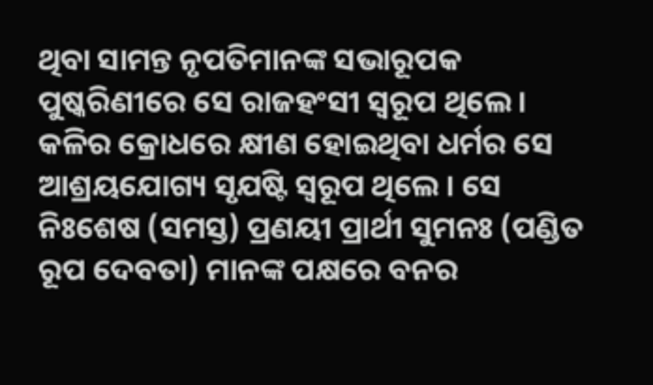ଥିବା ସାମନ୍ତ ନୃପତିମାନଙ୍କ ସଭାରୂପକ ପୁଷ୍କରିଣୀରେ ସେ ରାଜହଂସୀ ସ୍ଵରୂପ ଥିଲେ । କଳିର କ୍ରୋଧରେ କ୍ଷୀଣ ହୋଇଥିବା ଧର୍ମର ସେ ଆଶ୍ରୟଯୋଗ୍ୟ ସୃଯଷ୍ଟି ସ୍ଵରୂପ ଥିଲେ । ସେ ନିଃଶେଷ (ସମସ୍ତ) ପ୍ରଣୟୀ ପ୍ରାର୍ଥୀ ସୁମନଃ (ପଣ୍ଡିତ ରୂପ ଦେବତା) ମାନଙ୍କ ପକ୍ଷରେ ବନର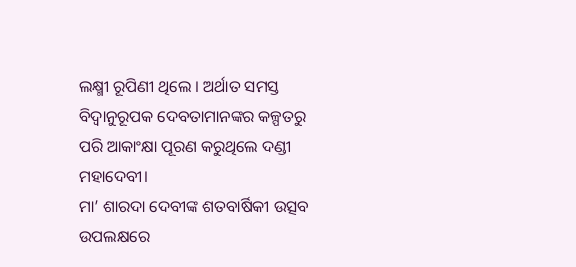ଲକ୍ଷ୍ମୀ ରୂପିଣୀ ଥିଲେ । ଅର୍ଥାତ ସମସ୍ତ ବିଦ୍ଵାନୁରୂପକ ଦେବତାମାନଙ୍କର କଳ୍ପତରୁ ପରି ଆକାଂକ୍ଷା ପୂରଣ କରୁଥିଲେ ଦଣ୍ଡୀ ମହାଦେବୀ।
ମା’ ଶାରଦା ଦେବୀଙ୍କ ଶତବାର୍ଷିକୀ ଉତ୍ସବ ଉପଲକ୍ଷରେ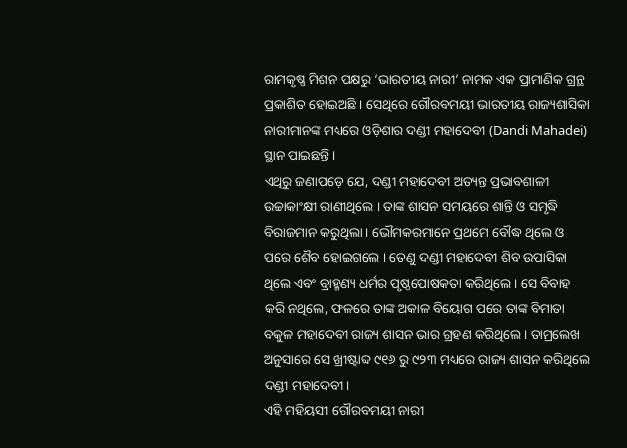ରାମକୃଷ୍ଣ ମିଶନ ପକ୍ଷରୁ ‘ଭାରତୀୟ ନାରୀ’ ନାମକ ଏକ ପ୍ରାମାଣିକ ଗ୍ରନ୍ଥ ପ୍ରକାଶିତ ହୋଇଅଛି । ସେଥିରେ ଗୌରବମୟୀ ଭାରତୀୟ ରାଜ୍ୟଶାସିକା ନାରୀମାନଙ୍କ ମଧ୍ୟରେ ଓଡ଼ିଶାର ଦଣ୍ଡୀ ମହାଦେବୀ (Dandi Mahadei) ସ୍ଥାନ ପାଇଛନ୍ତି ।
ଏଥିରୁ ଜଣାପଡ଼େ ଯେ, ଦଣ୍ଡୀ ମହାଦେବୀ ଅତ୍ୟନ୍ତ ପ୍ରଭାବଶାଳୀ ଉଚ୍ଚାକାଂକ୍ଷୀ ରାଣୀଥିଲେ । ତାଙ୍କ ଶାସନ ସମୟରେ ଶାନ୍ତି ଓ ସମୃଦ୍ଧି ବିରାଜମାନ କରୁଥିଲା । ଭୌମକରମାନେ ପ୍ରଥମେ ବୌଦ୍ଧ ଥିଲେ ଓ ପରେ ଶୈବ ହୋଇଗଲେ । ତେଣୁ ଦଣ୍ଡୀ ମହାଦେବୀ ଶିବ ଉପାସିକା ଥିଲେ ଏବଂ ବ୍ରାହ୍ମଣ୍ୟ ଧର୍ମର ପୃଷ୍ଠପୋଷକତା କରିଥିଲେ । ସେ ବିବାହ କରି ନଥିଲେ, ଫଳରେ ତାଙ୍କ ଅକାଳ ବିୟୋଗ ପରେ ତାଙ୍କ ବିମାତା ବକୁଳ ମହାଦେବୀ ରାଜ୍ୟ ଶାସନ ଭାର ଗ୍ରହଣ କରିଥିଲେ । ତାମ୍ରଲେଖ ଅନୁସାରେ ସେ ଖ୍ରୀଷ୍ଟାବ୍ଦ ୯୧୬ ରୁ ୯୨୩ ମଧ୍ୟରେ ରାଜ୍ୟ ଶାସନ କରିଥିଲେ ଦଣ୍ଡୀ ମହାଦେବୀ।
ଏହି ମହିୟସୀ ଗୌରବମୟୀ ନାରୀ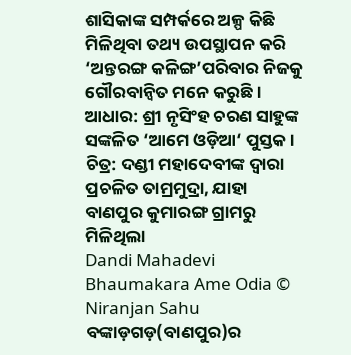ଶାସିକାଙ୍କ ସମ୍ପର୍କରେ ଅଳ୍ପ କିଛି ମିଳିଥିବା ତଥ୍ୟ ଉପସ୍ଥାପନ କରି ‘ଅନ୍ତରଙ୍ଗ କଳିଙ୍ଗ’ପରିବାର ନିଜକୁ ଗୌରବାନ୍ଵିତ ମନେ କରୁଛି ।
ଆଧାର: ଶ୍ରୀ ନୃସିଂହ ଚରଣ ସାହୁଙ୍କ ସଙ୍କଳିତ ‘ଆମେ ଓଡ଼ିଆ‘ ପୁସ୍ତକ ।
ଚିତ୍ର: ଦଣ୍ଡୀ ମହାଦେବୀଙ୍କ ଦ୍ଵାରା ପ୍ରଚଳିତ ତାମ୍ରମୁଦ୍ରା, ଯାହା ବାଣପୁର କୁମାରଙ୍ଗ ଗ୍ରାମରୁ ମିଳିଥିଲା
Dandi Mahadevi Bhaumakara Ame Odia © Niranjan Sahu
ବଙ୍କାଡ଼ଗଡ଼(ବାଣପୁର)ର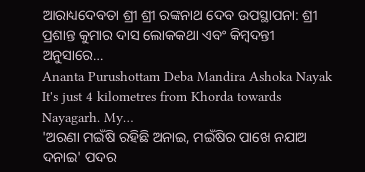ଆରାଧ୍ୟଦେବତା ଶ୍ରୀ ଶ୍ରୀ ରଙ୍କନାଥ ଦେବ ଉପସ୍ଥାପନା: ଶ୍ରୀ ପ୍ରଶାନ୍ତ କୁମାର ଦାସ ଲୋକକଥା ଏବଂ କିମ୍ବଦନ୍ତୀ ଅନୁସାରେ…
Ananta Purushottam Deba Mandira Ashoka Nayak It's just 4 kilometres from Khorda towards Nayagarh. My…
'ଅରଣା ମଇଁଷି ରହିଛି ଅନାଇ, ମଇଁଷିର ପାଖେ ନଯାଅ ଦନାଇ' ପଦର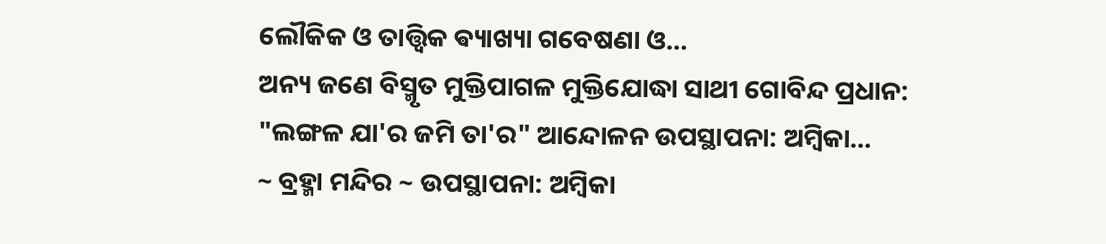ଲୌକିକ ଓ ତାତ୍ତ୍ଵିକ ଵ୍ୟାଖ୍ୟା ଗବେଷଣା ଓ…
ଅନ୍ୟ ଜଣେ ବିସ୍ମୃତ ମୁକ୍ତିପାଗଳ ମୁକ୍ତିଯୋଦ୍ଧା ସାଥୀ ଗୋବିନ୍ଦ ପ୍ରଧାନ: "ଲଙ୍ଗଳ ଯା'ର ଜମି ତା'ର" ଆନ୍ଦୋଳନ ଉପସ୍ଥାପନା: ଅମ୍ବିକା…
~ ବ୍ରହ୍ମା ମନ୍ଦିର ~ ଉପସ୍ଥାପନା: ଅମ୍ବିକା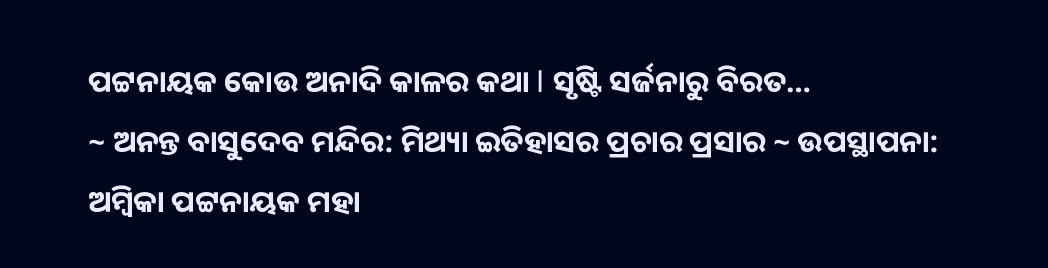ପଟ୍ଟନାୟକ କୋଉ ଅନାଦି କାଳର କଥା l ସୃଷ୍ଟି ସର୍ଜନାରୁ ବିରତ…
~ ଅନନ୍ତ ବାସୁଦେବ ମନ୍ଦିର: ମିଥ୍ୟା ଇତିହାସର ପ୍ରଚାର ପ୍ରସାର ~ ଉପସ୍ଥାପନା: ଅମ୍ବିକା ପଟ୍ଟନାୟକ ମହା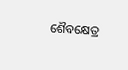ଶୈବକ୍ଷେତ୍ର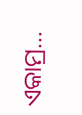ଏକାମ୍ର…